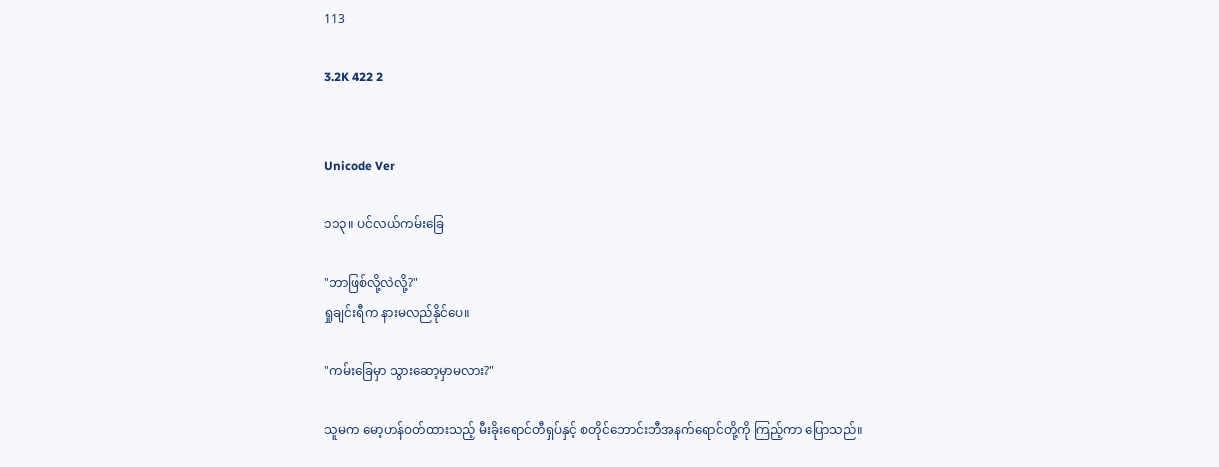113

3.2K 422 2


Unicode Ver

၁၁၃။ ပင်လယ်ကမ်းခြေ

"ဘာဖြစ်လို့လဲလို့?"
ရှုချင်းရီက နားမလည်နိုင်ပေ။

"ကမ်းခြေမှာ သွားဆော့မှာမလား?"

သူမက မော့ဟန်ဝတ်ထားသည့် မီးခိုးရောင်တီရှပ်နှင့် စတိုင်ဘောင်းဘီအနက်ရောင်တို့ကို ကြည့်ကာ ပြောသည်။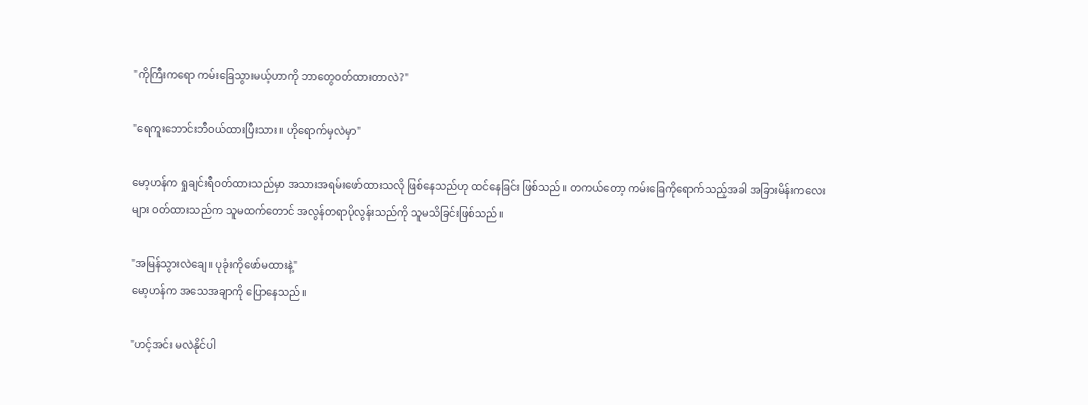"ကိုကြီးကရော ကမ်းခြေသွားမယ့်ဟာကို ဘာတွေဝတ်ထားတာလဲ?"

"ရေကူးဘောင်းဘီဝယ်ထားပြီးသား။ ဟိုရောက်မှလဲမှာ"

မော့ဟန်က ရှုချင်းရီဝတ်ထားသည်မှာ အသားအရမ်းဖော်ထားသလို ဖြစ်နေသည်ဟု ထင်နေခြင်း ဖြစ်သည်။ တကယ်တော့ ကမ်းခြေကိုရောက်သည့်အခါ အခြားမိန်းကလေးများ ဝတ်ထားသည်က သူမထက်တောင် အလွန်တရာပိုလွန်းသည်ကို သူမသိခြင်းဖြစ်သည်။

"အမြန်သွားလဲချေ။ ပုခုံးကိုဖော်မထားနဲ့"
မော့ဟန်က အသေအချာကို ပြောနေသည်။

"ဟင့်အင်း မလဲနိုင်ပါ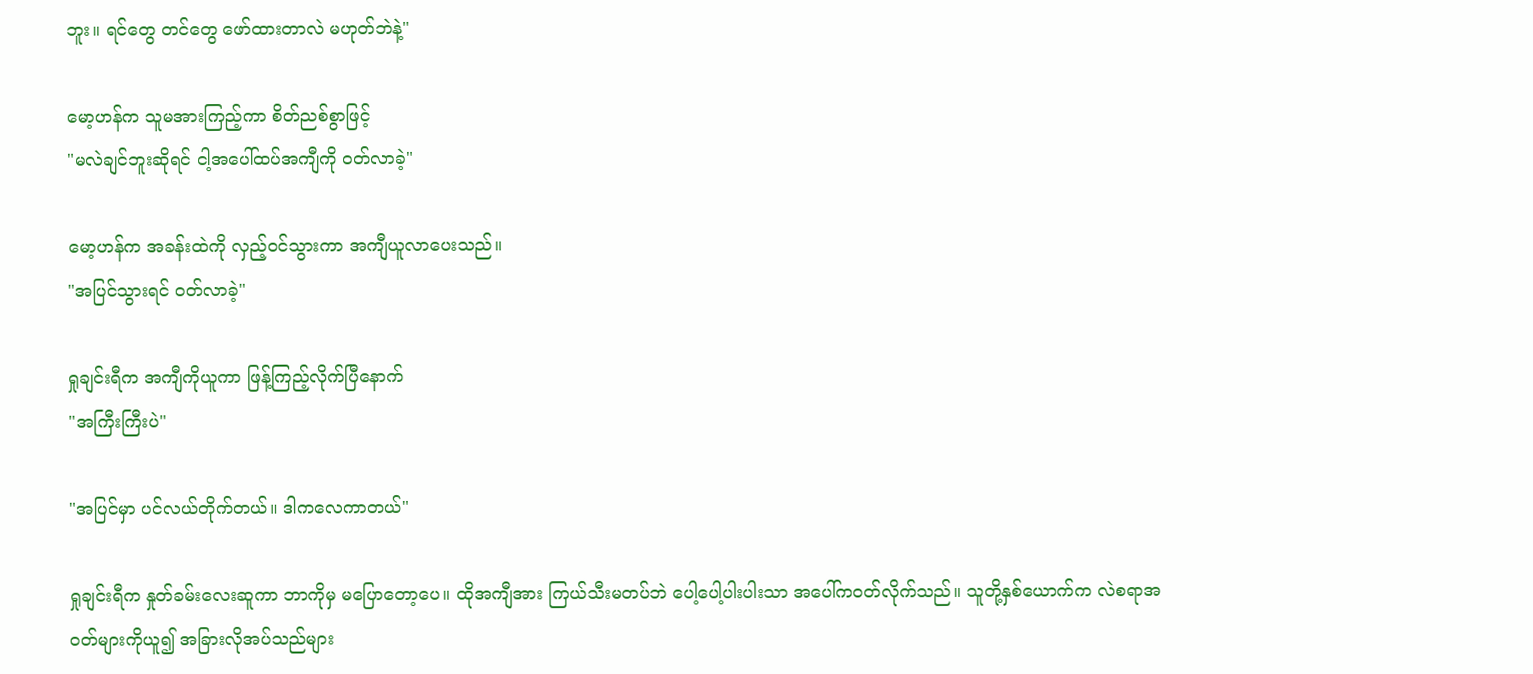ဘူး။ ရင်တွေ တင်တွေ ဖော်ထားတာလဲ မဟုတ်ဘဲနဲ့"

မော့ဟန်က သူမအားကြည့်ကာ စိတ်ညစ်စွာဖြင့်
"မလဲချင်ဘူးဆိုရင် ငါ့အပေါ်ထပ်အကျီကို ဝတ်လာခဲ့"

မော့ဟန်က အခန်းထဲကို လှည့်ဝင်သွားကာ အကျီယူလာပေးသည်။
"အပြင်သွားရင် ဝတ်လာခဲ့"

ရှုချင်းရီက အကျီကိုယူကာ ဖြန့်ကြည့်လိုက်ပြီနောက်
"အကြီးကြီးပဲ"

"အပြင်မှာ ပင်လယ်တိုက်တယ်။ ဒါကလေကာတယ်"

ရှုချင်းရီက နှုတ်ခမ်းလေးဆူကာ ဘာကိုမှ မပြောတော့ပေ။ ထိုအကျီအား ကြယ်သီးမတပ်ဘဲ ပေါ့ပေါ့ပါးပါးသာ အပေါ်ကဝတ်လိုက်သည်။ သူတို့နှစ်ယောက်က လဲစရာအဝတ်များကိုယူ၍ အခြားလိုအပ်သည်များ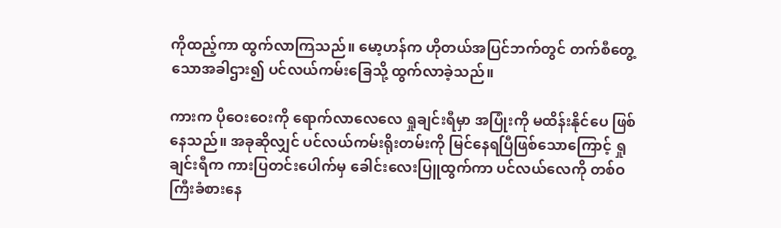ကိုထည့်ကာ ထွက်လာကြသည်။ မော့ဟန်က ဟိုတယ်အပြင်ဘက်တွင် တက်စီတွေ့သောအခါဌား၍ ပင်လယ်ကမ်းခြေသို့ ထွက်လာခဲ့သည်။

ကားက ပိုဝေးဝေးကို ရောက်လာလေလေ ရှုချင်းရီမှာ အပြုံးကို မထိန်းနိုင်ပေ ဖြစ်နေသည်။ အခုဆိုလျှင် ပင်လယ်ကမ်းရိုးတမ်းကို မြင်နေရပြီဖြစ်သောကြောင့် ရှုချင်းရီက ကားပြတင်းပေါက်မှ ခေါင်းလေးပြူထွက်ကာ ပင်လယ်လေကို တစ်ဝကြီးခံစားနေ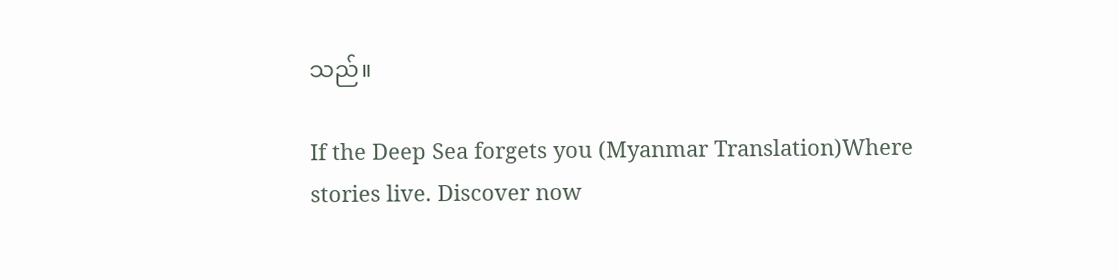သည်။

If the Deep Sea forgets you (Myanmar Translation)Where stories live. Discover now